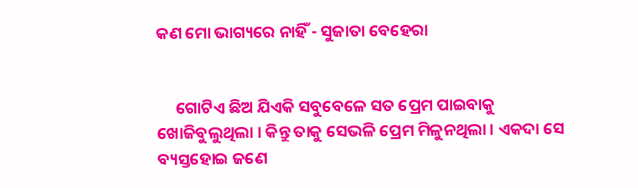କଣ ମୋ ଭାଗ୍ୟରେ ନାହିଁ - ସୁଜାତା ବେହେରା


     ଗୋଟିଏ ଛିଅ ଯିଏକି ସବୁବେଳେ ସତ ପ୍ରେମ ପାଇବାକୁ ଖୋଜିବୁଲୁଥିଲା । କିନ୍ତୁ ତାକୁ ସେଭଳି ପ୍ରେମ ମିଳୁନଥିଲା । ଏକଦା ସେ ବ୍ୟସ୍ତହୋଇ ଜଣେ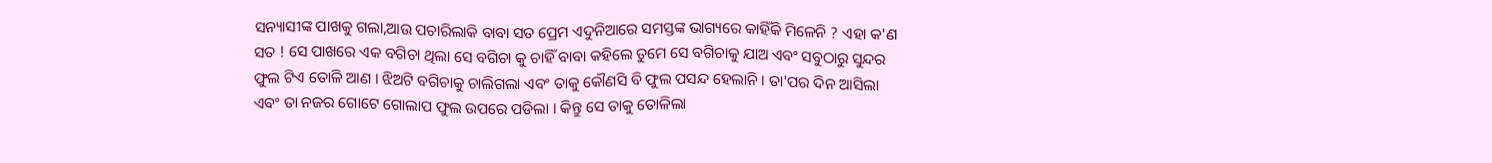ସନ୍ୟାସୀଙ୍କ ପାଖକୁ ଗଲା,ଆଉ ପଚାରିଲାକି ବାବା ସତ ପ୍ରେମ ଏଦୁନିଆରେ ସମସ୍ତଙ୍କ ଭାଗ୍ୟରେ କାହିଁକି ମିଳେନି ? ଏହା କ'ଣ ସତ ! ସେ ପାଖରେ ଏକ ବଗିଚା ଥିଲା ସେ ବଗିଚା କୁ ଚାହିଁ ବାବା କହିଲେ ତୁମେ ସେ ବଗିଚାକୁ ଯାଅ ଏବଂ ସବୁଠାରୁ ସୁନ୍ଦର ଫୁଲ ଟିଏ ତୋଳି ଆଣ । ଝିଅଟି ବଗିଚାକୁ ଚାଲିଗଲା ଏବଂ ତାକୁ କୌଣସି ବି ଫୁଲ ପସନ୍ଦ ହେଲାନି । ତା'ପର ଦିନ ଆସିଲା ଏବଂ ତା ନଜର ଗୋଟେ ଗୋଲାପ ଫୁଲ ଉପରେ ପଡିଲା । କିନ୍ତୁ ସେ ତାକୁ ତୋଳିଲା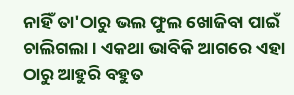ନାହିଁ ତା'ଠାରୁ ଭଲ ଫୁଲ ଖୋଜିବା ପାଇଁ ଚାଲିଗଲା । ଏକଥା ଭାବିକି ଆଗରେ ଏହା ଠାରୁ ଆହୁରି ବହୁତ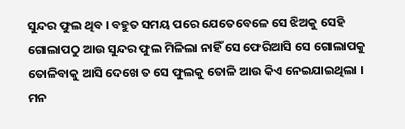ସୁନ୍ଦର ଫୁଲ ଥିବ । ବହୁତ ସମୟ ପରେ ଯେତେବେଳେ ସେ ଝିଅକୁ ସେହି ଗୋଲାପଠୁ ଆଉ ସୁନ୍ଦର ଫୁଲ ମିଳିଲା ନାହିଁ ସେ ଫେରିଆସି ସେ ଗୋଲାପକୁ ତୋଳିବାକୁ ଆସି ଦେଖେ ତ ସେ ଫୁଲକୁ ତୋଳି ଆଉ କିଏ ନେଇଯାଇଥିଲା । ମନ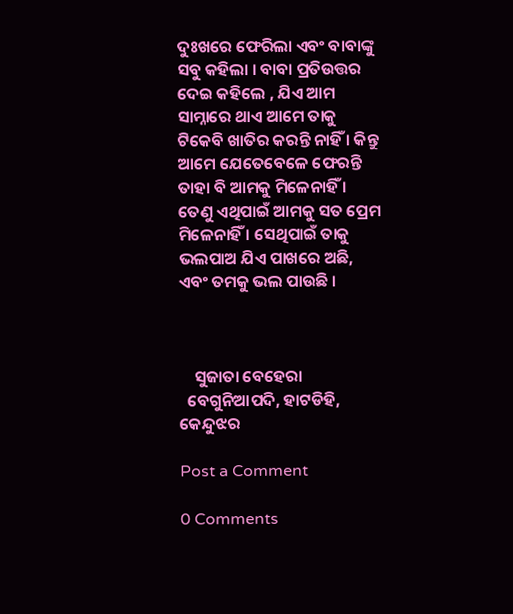ଦୁଃଖରେ ଫେରିଲା ଏବଂ ବାବାଙ୍କୁ ସବୁ କହିଲା । ବାବା ପ୍ରତିଉତ୍ତର ଦେଇ କହିଲେ , ଯିଏ ଆମ ସାମ୍ନାରେ ଥାଏ ଆମେ ତାକୁ ଟିକେବି ଖାତିର କରନ୍ତି ନାହିଁ । କିନ୍ତୁ ଆମେ ଯେତେବେଳେ ଫେରନ୍ତି ତାହା ବି ଆମକୁ ମିଳେନାହିଁ । ତେଣୁ ଏଥିପାଇଁ ଆମକୁ ସତ ପ୍ରେମ ମିଳେନାହିଁ । ସେଥିପାଇଁ ତାକୁ ଭଲପାଅ ଯିଏ ପାଖରେ ଅଛି, ଏବଂ ତମକୁ ଭଲ ପାଉଛି ।



    ସୁଜାତା ବେହେରା
  ବେଗୁନିଆପଦି, ହାଟଡିହି, କେନ୍ଦୁଝର

Post a Comment

0 Comments